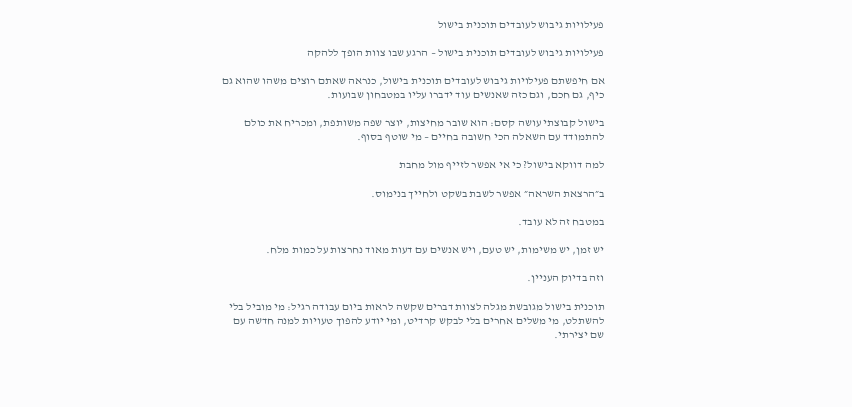פעילויות גיבוש לעובדים תוכנית בישול

פעילויות גיבוש לעובדים תוכנית בישול – הרגע שבו צוות הופך ללהקה

אם חיפשתם פעילויות גיבוש לעובדים תוכנית בישול, כנראה שאתם רוצים משהו שהוא גם כיף, גם חכם, וגם כזה שאנשים עוד ידברו עליו במטבחון שבועות.

בישול קבוצתי עושה קסם: הוא שובר מחיצות, יוצר שפה משותפת, ומכריח את כולם להתמודד עם השאלה הכי חשובה בחיים – מי שוטף בסוף.

למה דווקא בישול? כי אי אפשר לזייף מול מחבת

ב״הרצאת השראה״ אפשר לשבת בשקט ולחייך בנימוס.

במטבח זה לא עובד.

יש זמן, יש משימות, יש טעם, ויש אנשים עם דעות מאוד נחרצות על כמות מלח.

וזה בדיוק העניין.

תוכנית בישול מגובשת מגלה לצוות דברים שקשה לראות ביום עבודה רגיל: מי מוביל בלי להשתלט, מי משלים אחרים בלי לבקש קרדיט, ומי יודע להפוך טעויות למנה חדשה עם שם יצירתי.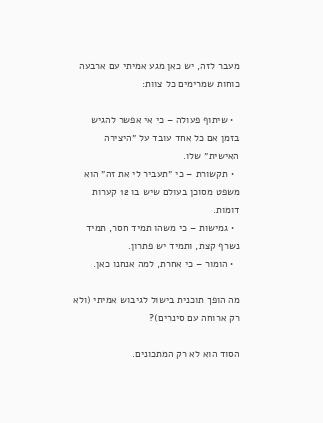מעבר לזה, יש כאן מגע אמיתי עם ארבעה כוחות שמרימים כל צוות:

  • שיתוף פעולה – כי אי אפשר להגיש בזמן אם כל אחד עובד על ״היצירה האישית״ שלו.
  • תקשורת – כי ״תעביר לי את זה״ הוא משפט מסוכן בעולם שיש בו 12 קערות דומות.
  • גמישות – כי משהו תמיד חסר, תמיד נשרף קצת, ותמיד יש פתרון.
  • הומור – כי אחרת, למה אנחנו כאן.

מה הופך תוכנית בישול לגיבוש אמיתי (ולא רק ארוחה עם סינרים)?

הסוד הוא לא רק המתכונים.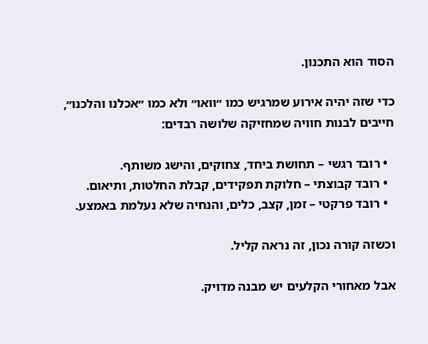הסוד הוא התכנון.

כדי שזה יהיה אירוע שמרגיש כמו ״וואו״ ולא כמו ״אכלנו והלכנו״, חייבים לבנות חוויה שמחזיקה שלושה רבדים:

  • רובד רגשי – תחושת ביחד, צחוקים, והישג משותף.
  • רובד קבוצתי – חלוקת תפקידים, קבלת החלטות, ותיאום.
  • רובד פרקטי – זמן, קצב, כלים, והנחיה שלא נעלמת באמצע.

וכשזה קורה נכון, זה נראה קליל.

אבל מאחורי הקלעים יש מבנה מדויק.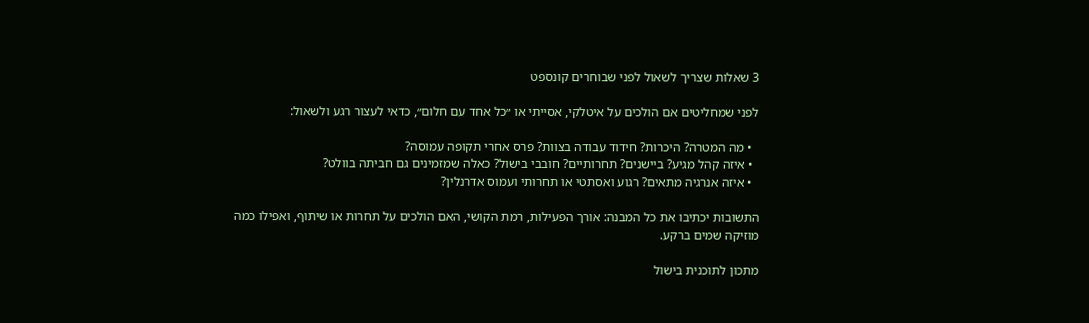3 שאלות שצריך לשאול לפני שבוחרים קונספט

לפני שמחליטים אם הולכים על איטלקי, אסייתי או ״כל אחד עם חלום״, כדאי לעצור רגע ולשאול:

  • מה המטרה? היכרות? חידוד עבודה בצוות? פרס אחרי תקופה עמוסה?
  • איזה קהל מגיע? ביישנים? תחרותיים? חובבי בישול? כאלה שמזמינים גם חביתה בוולט?
  • איזה אנרגיה מתאים? רגוע ואסתטי או תחרותי ועמוס אדרנלין?

התשובות יכתיבו את כל המבנה: אורך הפעילות, רמת הקושי, האם הולכים על תחרות או שיתוף, ואפילו כמה מוזיקה שמים ברקע.

מתכון לתוכנית בישול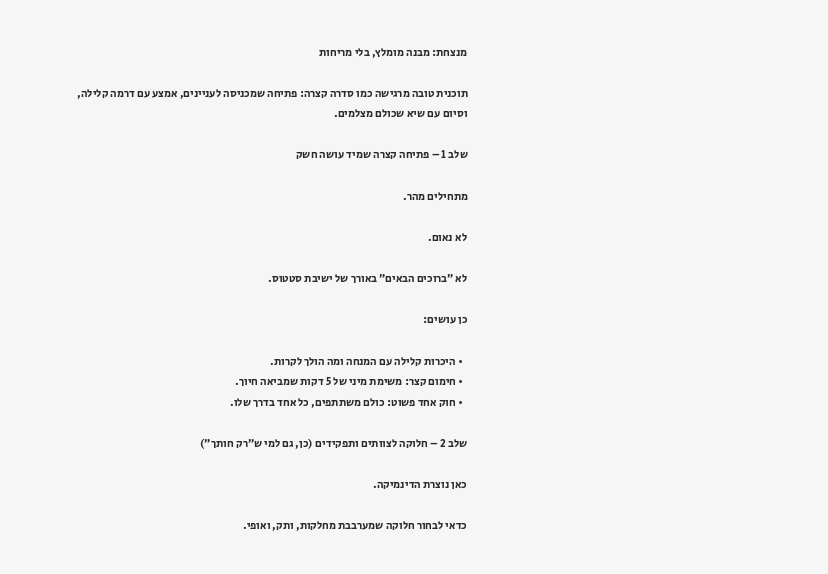מנצחת: מבנה מומלץ, בלי מריחות

תוכנית טובה מרגישה כמו סדרה קצרה: פתיחה שמכניסה לעניינים, אמצע עם דרמה קלילה, וסיום עם שיא שכולם מצלמים.

שלב 1 – פתיחה קצרה שמיד עושה חשק

מתחילים מהר.

לא נאום.

לא ״ברוכים הבאים״ באורך של ישיבת סטטוס.

כן עושים:

  • היכרות קלילה עם המנחה ומה הולך לקרות.
  • חימום קצר: משימת מיני של 5 דקות שמביאה חיוך.
  • חוק אחד פשוט: כולם משתתפים, כל אחד בדרך שלו.

שלב 2 – חלוקה לצוותים ותפקידים (כן, גם למי ש״רק חותך״)

כאן נוצרת הדינמיקה.

כדאי לבחור חלוקה שמערבבת מחלקות, ותק, ואופי.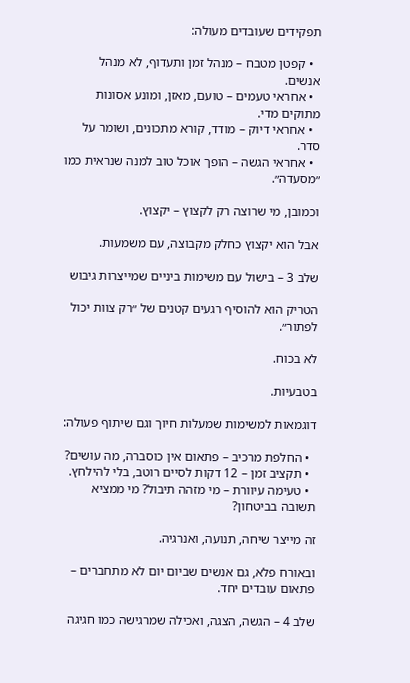תפקידים שעובדים מעולה:

  • קפטן מטבח – מנהל זמן ותעדוף, לא מנהל אנשים.
  • אחראי טעמים – טועם, מאזן, ומונע אסונות מתוקים מדי.
  • אחראי דיוק – מודד, קורא מתכונים, ושומר על סדר.
  • אחראי הגשה – הופך אוכל טוב למנה שנראית כמו ״מסעדה״.

וכמובן, מי שרוצה רק לקצוץ – יקצוץ.

אבל הוא יקצוץ כחלק מקבוצה, עם משמעות.

שלב 3 – בישול עם משימות ביניים שמייצרות גיבוש

הטריק הוא להוסיף רגעים קטנים של ״רק צוות יכול לפתור״.

לא בכוח.

בטבעיות.

דוגמאות למשימות שמעלות חיוך וגם שיתוף פעולה:

  • החלפת מרכיב – פתאום אין כוסברה, מה עושים?
  • תקציב זמן – 12 דקות לסיים רוטב, בלי להילחץ.
  • טעימה עיוורת – מי מזהה תיבול? מי ממציא תשובה בביטחון?

זה מייצר שיחה, תנועה, ואנרגיה.

ובאורח פלא, גם אנשים שביום יום לא מתחברים – פתאום עובדים יחד.

שלב 4 – הגשה, הצגה, ואכילה שמרגישה כמו חגיגה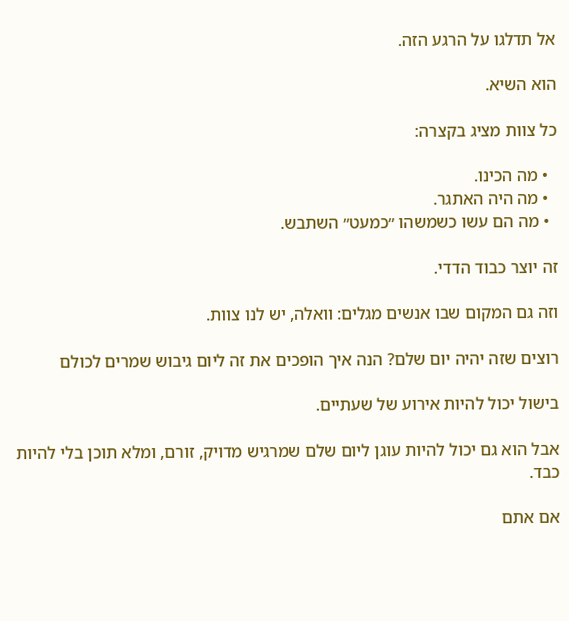אל תדלגו על הרגע הזה.

הוא השיא.

כל צוות מציג בקצרה:

  • מה הכינו.
  • מה היה האתגר.
  • מה הם עשו כשמשהו ״כמעט״ השתבש.

זה יוצר כבוד הדדי.

וזה גם המקום שבו אנשים מגלים: וואלה, יש לנו צוות.

רוצים שזה יהיה יום שלם? הנה איך הופכים את זה ליום גיבוש שמרים לכולם

בישול יכול להיות אירוע של שעתיים.

אבל הוא גם יכול להיות עוגן ליום שלם שמרגיש מדויק, זורם, ומלא תוכן בלי להיות כבד.

אם אתם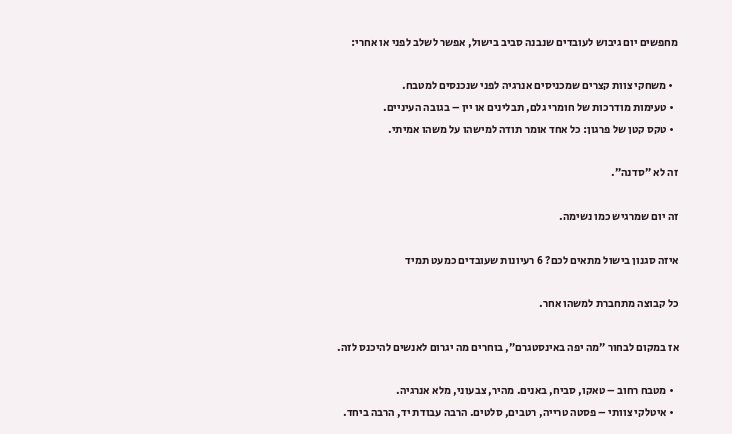מחפשים יום גיבוש לעובדים שנבנה סביב בישול, אפשר לשלב לפני או אחרי:

  • משחקי צוות קצרים שמכניסים אנרגיה לפני שנכנסים למטבח.
  • טעימות מודרכות של חומרי גלם, תבלינים או יין – בגובה העיניים.
  • טקס קטן של פרגון: כל אחד אומר תודה למישהו על משהו אמיתי.

זה לא ״סדנה״.

זה יום שמרגיש כמו נשימה.

איזה סגנון בישול מתאים לכם? 6 רעיונות שעובדים כמעט תמיד

כל קבוצה מתחברת למשהו אחר.

אז במקום לבחור ״מה יפה באינסטגרם״, בוחרים מה יגרום לאנשים להיכנס לזה.

  • מטבח רחוב – טאקו, סביח, באנים. מהיר, צבעוני, מלא אנרגיה.
  • איטלקי צוותי – פסטה טרייה, רטבים, סלטים. הרבה עבודת יד, הרבה ביחד.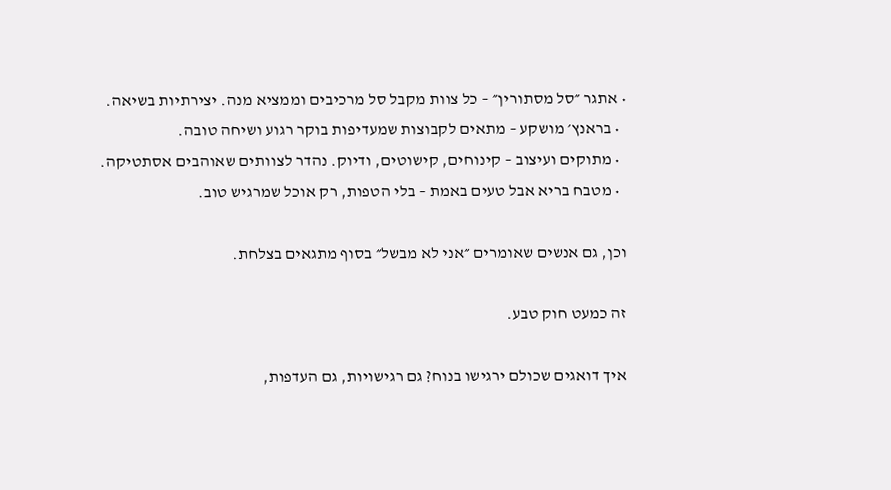• אתגר ״סל מסתורין״ – כל צוות מקבל סל מרכיבים וממציא מנה. יצירתיות בשיאה.
  • בראנץ׳ מושקע – מתאים לקבוצות שמעדיפות בוקר רגוע ושיחה טובה.
  • מתוקים ועיצוב – קינוחים, קישוטים, ודיוק. נהדר לצוותים שאוהבים אסתטיקה.
  • מטבח בריא אבל טעים באמת – בלי הטפות, רק אוכל שמרגיש טוב.

וכן, גם אנשים שאומרים ״אני לא מבשל״ בסוף מתגאים בצלחת.

זה כמעט חוק טבע.

איך דואגים שכולם ירגישו בנוח? גם רגישויות, גם העדפות,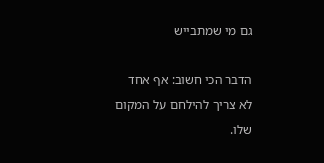גם מי שמתבייש

הדבר הכי חשוב: אף אחד לא צריך להילחם על המקום שלו.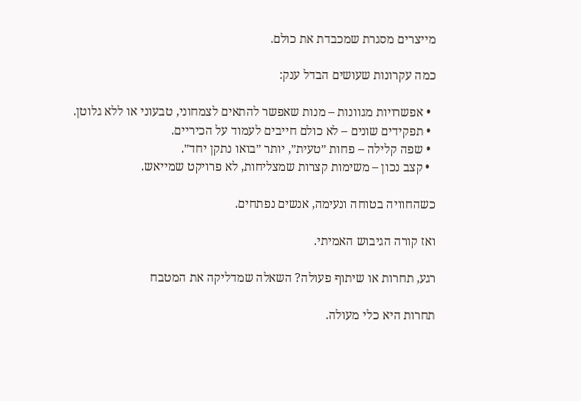מייצרים מסגרת שמכבדת את כולם.

כמה עקרונות שעושים הבדל ענק:

  • אפשרויות מגוונות – מנות שאפשר להתאים לצמחוני, טבעוני או ללא גלוטן.
  • תפקידים שונים – לא כולם חייבים לעמוד על הכיריים.
  • שפה קלילה – פחות ״טעית״, יותר ״בואו נתקן יחד״.
  • קצב נכון – משימות קצרות שמצליחות, לא פרויקט שמייאש.

כשהחוויה בטוחה ונעימה, אנשים נפתחים.

ואז קורה הגיבוש האמיתי.

רגע, תחרות או שיתוף פעולה? השאלה שמדליקה את המטבח

תחרות היא כלי מעולה.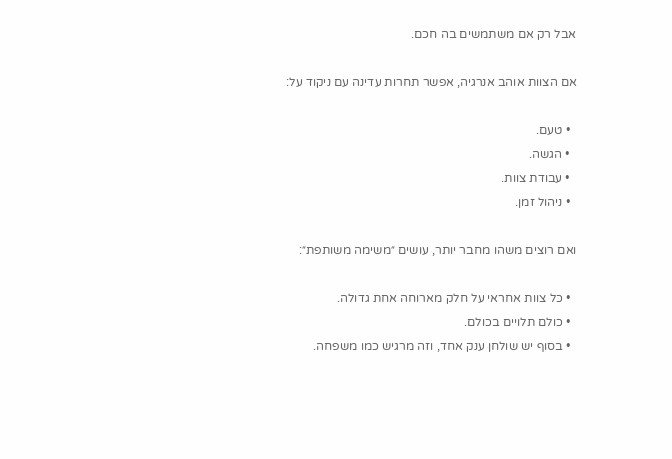אבל רק אם משתמשים בה חכם.

אם הצוות אוהב אנרגיה, אפשר תחרות עדינה עם ניקוד על:

  • טעם.
  • הגשה.
  • עבודת צוות.
  • ניהול זמן.

ואם רוצים משהו מחבר יותר, עושים ״משימה משותפת״:

  • כל צוות אחראי על חלק מארוחה אחת גדולה.
  • כולם תלויים בכולם.
  • בסוף יש שולחן ענק אחד, וזה מרגיש כמו משפחה.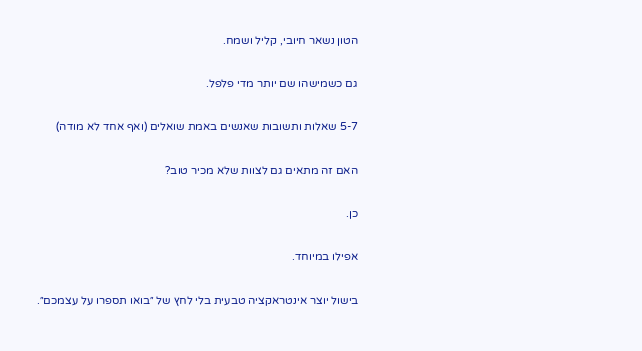הטון נשאר חיובי, קליל ושמח.

גם כשמישהו שם יותר מדי פלפל.

5-7 שאלות ותשובות שאנשים באמת שואלים (ואף אחד לא מודה)

האם זה מתאים גם לצוות שלא מכיר טוב?

כן.

אפילו במיוחד.

בישול יוצר אינטראקציה טבעית בלי לחץ של ״בואו תספרו על עצמכם״.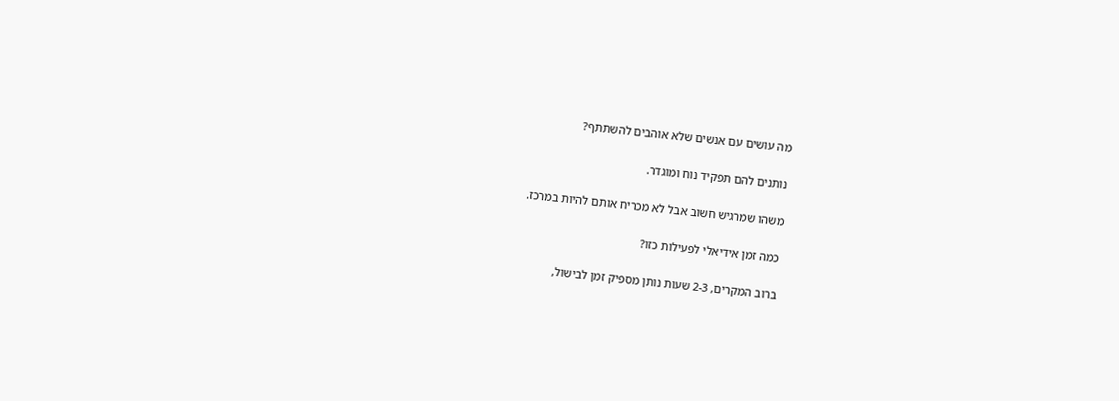מה עושים עם אנשים שלא אוהבים להשתתף?

נותנים להם תפקיד נוח ומוגדר.

משהו שמרגיש חשוב אבל לא מכריח אותם להיות במרכז.

כמה זמן אידיאלי לפעילות כזו?

ברוב המקרים, 2-3 שעות נותן מספיק זמן לבישול,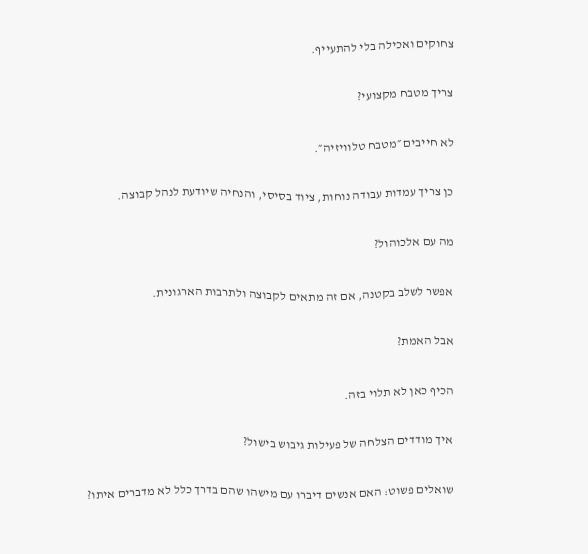צחוקים ואכילה בלי להתעייף.

צריך מטבח מקצועי?

לא חייבים ״מטבח טלוויזיה״.

כן צריך עמדות עבודה נוחות, ציוד בסיסי, והנחיה שיודעת לנהל קבוצה.

מה עם אלכוהול?

אפשר לשלב בקטנה, אם זה מתאים לקבוצה ולתרבות הארגונית.

אבל האמת?

הכיף כאן לא תלוי בזה.

איך מודדים הצלחה של פעילות גיבוש בישול?

שואלים פשוט: האם אנשים דיברו עם מישהו שהם בדרך כלל לא מדברים איתו?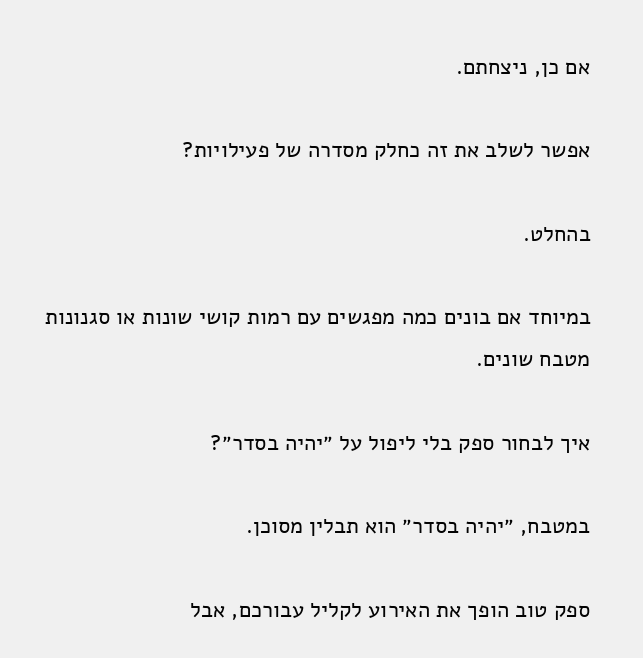אם כן, ניצחתם.

אפשר לשלב את זה כחלק מסדרה של פעילויות?

בהחלט.

במיוחד אם בונים כמה מפגשים עם רמות קושי שונות או סגנונות מטבח שונים.

איך לבחור ספק בלי ליפול על ״יהיה בסדר״?

במטבח, ״יהיה בסדר״ הוא תבלין מסוכן.

ספק טוב הופך את האירוע לקליל עבורכם, אבל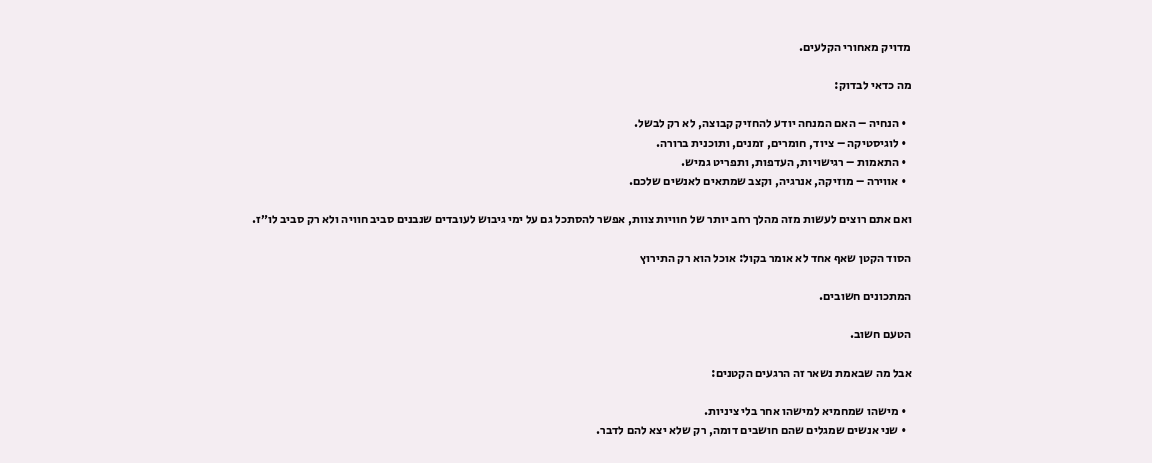מדויק מאחורי הקלעים.

מה כדאי לבדוק:

  • הנחיה – האם המנחה יודע להחזיק קבוצה, לא רק לבשל.
  • לוגיסטיקה – ציוד, חומרים, זמנים, ותוכנית ברורה.
  • התאמות – רגישויות, העדפות, ותפריט גמיש.
  • אווירה – מוזיקה, אנרגיה, וקצב שמתאים לאנשים שלכם.

ואם אתם רוצים לעשות מזה מהלך רחב יותר של חוויות צוות, אפשר להסתכל גם על ימי גיבוש לעובדים שנבנים סביב חוויה ולא רק סביב לו״ז.

הסוד הקטן שאף אחד לא אומר בקול: אוכל הוא רק התירוץ

המתכונים חשובים.

הטעם חשוב.

אבל מה שבאמת נשאר זה הרגעים הקטנים:

  • מישהו שמחמיא למישהו אחר בלי ציניות.
  • שני אנשים שמגלים שהם חושבים דומה, רק שלא יצא להם לדבר.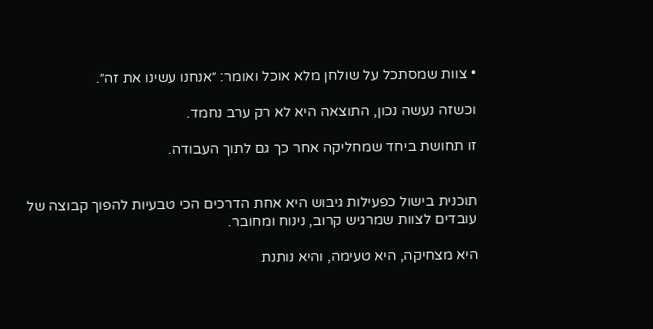• צוות שמסתכל על שולחן מלא אוכל ואומר: ״אנחנו עשינו את זה״.

וכשזה נעשה נכון, התוצאה היא לא רק ערב נחמד.

זו תחושת ביחד שמחליקה אחר כך גם לתוך העבודה.


תוכנית בישול כפעילות גיבוש היא אחת הדרכים הכי טבעיות להפוך קבוצה של עובדים לצוות שמרגיש קרוב, נינוח ומחובר.

היא מצחיקה, היא טעימה, והיא נותנת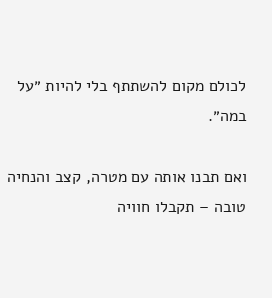לכולם מקום להשתתף בלי להיות ״על במה״.

ואם תבנו אותה עם מטרה, קצב והנחיה טובה – תקבלו חוויה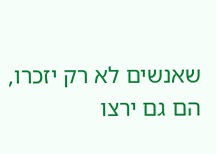שאנשים לא רק יזכרו, הם גם ירצו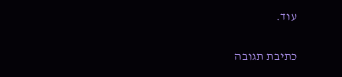עוד.

כתיבת תגובה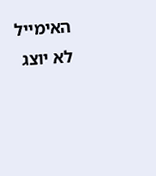האימייל לא יוצג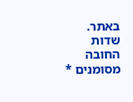באתר. שדות החובה מסומנים *